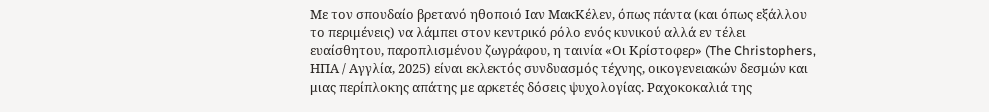Με τον σπουδαίο βρετανό ηθοποιό Ιαν ΜακΚέλεν, όπως πάντα (και όπως εξάλλου το περιμένεις) να λάμπει στον κεντρικό ρόλο ενός κυνικού αλλά εν τέλει ευαίσθητου, παροπλισμένου ζωγράφου, η ταινία «Οι Κρίστοφερ» (The Christophers, ΗΠΑ / Αγγλία, 2025) είναι εκλεκτός συνδυασμός τέχνης, οικογενειακών δεσμών και μιας περίπλοκης απάτης με αρκετές δόσεις ψυχολογίας. Ραχοκοκαλιά της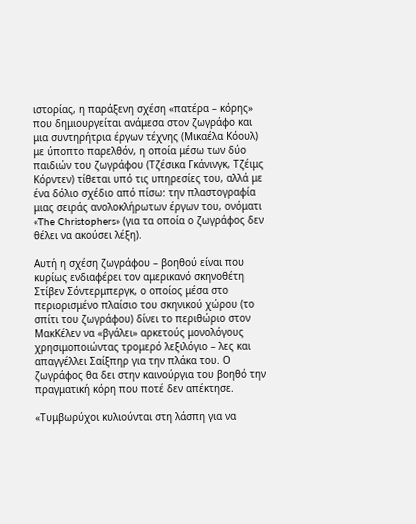ιστορίας, η παράξενη σχέση «πατέρα – κόρης» που δημιουργείται ανάμεσα στον ζωγράφο και μια συντηρήτρια έργων τέχνης (Μικαέλα Κόουλ) με ύποπτο παρελθόν, η οποία μέσω των δύο παιδιών του ζωγράφου (Τζέσικα Γκάνινγκ, Τζέιμς Κόρντεν) τίθεται υπό τις υπηρεσίες του, αλλά με ένα δόλιο σχέδιο από πίσω: την πλαστογραφία μιας σειράς ανολοκλήρωτων έργων του, ονόματι «The Christophers» (για τα οποία ο ζωγράφος δεν θέλει να ακούσει λέξη).

Αυτή η σχέση ζωγράφου – βοηθού είναι που κυρίως ενδιαφέρει τον αμερικανό σκηνοθέτη Στίβεν Σόντερμπεργκ, ο οποίος μέσα στο περιορισμένο πλαίσιο του σκηνικού χώρου (το σπίτι του ζωγράφου) δίνει το περιθώριο στον ΜακΚέλεν να «βγάλει» αρκετούς μονολόγους χρησιμοποιώντας τρομερό λεξιλόγιο – λες και απαγγέλλει Σαίξπηρ για την πλάκα του. Ο ζωγράφος θα δει στην καινούργια του βοηθό την πραγματική κόρη που ποτέ δεν απέκτησε.

«Τυμβωρύχοι κυλιούνται στη λάσπη για να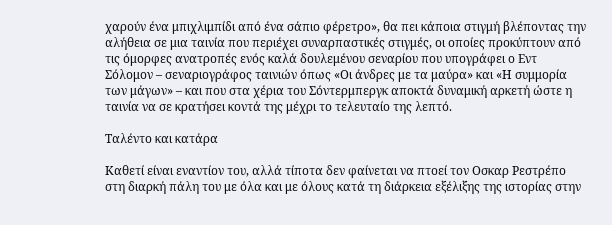χαρούν ένα μπιχλιμπίδι από ένα σάπιο φέρετρο», θα πει κάποια στιγμή βλέποντας την αλήθεια σε μια ταινία που περιέχει συναρπαστικές στιγμές, οι οποίες προκύπτουν από τις όμορφες ανατροπές ενός καλά δουλεμένου σεναρίου που υπογράφει ο Εντ Σόλομον – σεναριογράφος ταινιών όπως «Οι άνδρες με τα μαύρα» και «Η συμμορία των μάγων» – και που στα χέρια του Σόντερμπεργκ αποκτά δυναμική αρκετή ώστε η ταινία να σε κρατήσει κοντά της μέχρι το τελευταίο της λεπτό.

Ταλέντο και κατάρα

Καθετί είναι εναντίον του, αλλά τίποτα δεν φαίνεται να πτοεί τον Οσκαρ Ρεστρέπο στη διαρκή πάλη του με όλα και με όλους κατά τη διάρκεια εξέλιξης της ιστορίας στην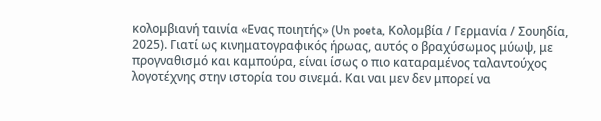κολομβιανή ταινία «Ενας ποιητής» (Un poeta, Κολομβία / Γερμανία / Σουηδία, 2025). Γιατί ως κινηματογραφικός ήρωας, αυτός ο βραχύσωμος μύωψ, με προγναθισμό και καμπούρα, είναι ίσως ο πιο καταραμένος ταλαντούχος λογοτέχνης στην ιστορία του σινεμά. Και ναι μεν δεν μπορεί να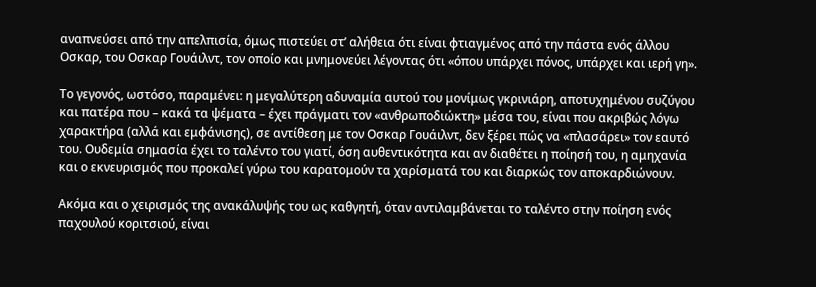αναπνεύσει από την απελπισία, όμως πιστεύει στ’ αλήθεια ότι είναι φτιαγμένος από την πάστα ενός άλλου Οσκαρ, του Οσκαρ Γουάιλντ, τον οποίο και μνημονεύει λέγοντας ότι «όπου υπάρχει πόνος, υπάρχει και ιερή γη».

Το γεγονός, ωστόσο, παραμένει: η μεγαλύτερη αδυναμία αυτού του μονίμως γκρινιάρη, αποτυχημένου συζύγου και πατέρα που – κακά τα ψέματα – έχει πράγματι τον «ανθρωποδιώκτη» μέσα του, είναι που ακριβώς λόγω χαρακτήρα (αλλά και εμφάνισης), σε αντίθεση με τον Οσκαρ Γουάιλντ, δεν ξέρει πώς να «πλασάρει» τον εαυτό του. Ουδεμία σημασία έχει το ταλέντο του γιατί, όση αυθεντικότητα και αν διαθέτει η ποίησή του, η αμηχανία και ο εκνευρισμός που προκαλεί γύρω του καρατομούν τα χαρίσματά του και διαρκώς τον αποκαρδιώνουν.

Ακόμα και ο χειρισμός της ανακάλυψής του ως καθγητή, όταν αντιλαμβάνεται το ταλέντο στην ποίηση ενός παχουλού κοριτσιού, είναι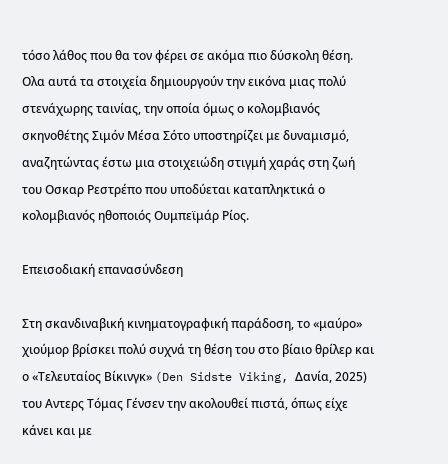τόσο λάθος που θα τον φέρει σε ακόμα πιο δύσκολη θέση. Ολα αυτά τα στοιχεία δημιουργούν την εικόνα μιας πολύ στενάχωρης ταινίας, την οποία όμως ο κολομβιανός σκηνοθέτης Σιμόν Μέσα Σότο υποστηρίζει με δυναμισμό, αναζητώντας έστω μια στοιχειώδη στιγμή χαράς στη ζωή του Οσκαρ Ρεστρέπο που υποδύεται καταπληκτικά ο κολομβιανός ηθοποιός Ουμπεϊμάρ Ρίος.

Επεισοδιακή επανασύνδεση

Στη σκανδιναβική κινηματογραφική παράδοση, το «μαύρο» χιούμορ βρίσκει πολύ συχνά τη θέση του στο βίαιο θρίλερ και ο «Τελευταίος Βίκινγκ» (Den Sidste Viking, Δανία, 2025) του Αντερς Τόμας Γένσεν την ακολουθεί πιστά, όπως είχε κάνει και με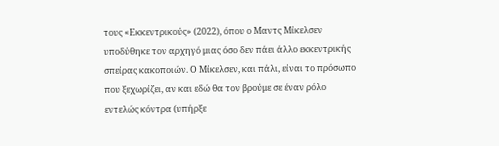τους «Εκκεντρικούς» (2022), όπου ο Μαντς Μίκελσεν υποδύθηκε τον αρχηγό μιας όσο δεν πάει άλλο εκκεντρικής σπείρας κακοποιών. Ο Μίκελσεν, και πάλι, είναι το πρόσωπο που ξεχωρίζει, αν και εδώ θα τον βρούμε σε έναν ρόλο εντελώς κόντρα (υπήρξε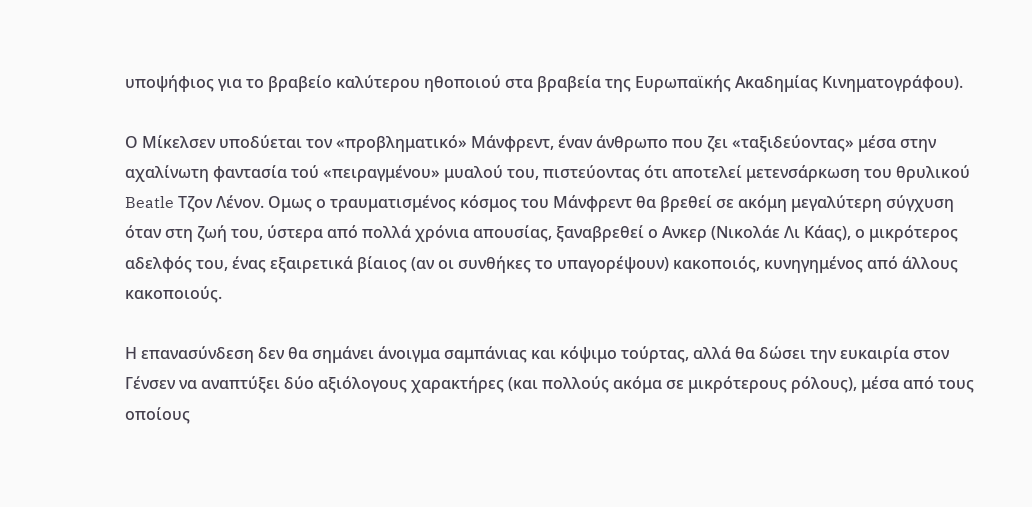υποψήφιος για το βραβείο καλύτερου ηθοποιού στα βραβεία της Ευρωπαϊκής Ακαδημίας Κινηματογράφου).

Ο Μίκελσεν υποδύεται τον «προβληματικό» Μάνφρεντ, έναν άνθρωπο που ζει «ταξιδεύοντας» μέσα στην αχαλίνωτη φαντασία τού «πειραγμένου» μυαλού του, πιστεύοντας ότι αποτελεί μετενσάρκωση του θρυλικού Beatle Τζον Λένον. Ομως ο τραυματισμένος κόσμος του Μάνφρεντ θα βρεθεί σε ακόμη μεγαλύτερη σύγχυση όταν στη ζωή του, ύστερα από πολλά χρόνια απουσίας, ξαναβρεθεί ο Ανκερ (Νικολάε Λι Κάας), ο μικρότερος αδελφός του, ένας εξαιρετικά βίαιος (αν οι συνθήκες το υπαγορέψουν) κακοποιός, κυνηγημένος από άλλους κακοποιούς.

Η επανασύνδεση δεν θα σημάνει άνοιγμα σαμπάνιας και κόψιμο τούρτας, αλλά θα δώσει την ευκαιρία στον Γένσεν να αναπτύξει δύο αξιόλογους χαρακτήρες (και πολλούς ακόμα σε μικρότερους ρόλους), μέσα από τους οποίους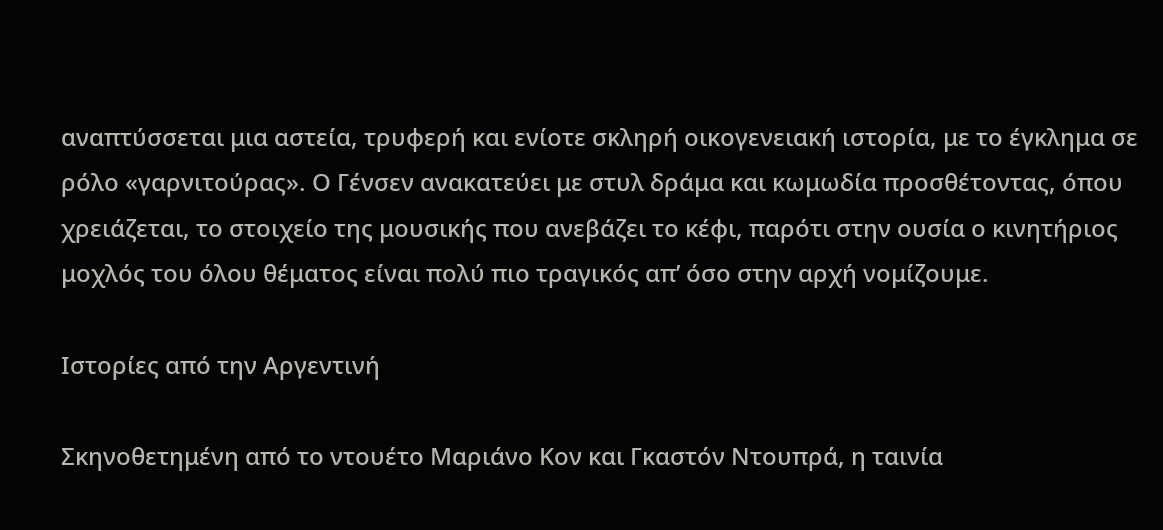αναπτύσσεται μια αστεία, τρυφερή και ενίοτε σκληρή οικογενειακή ιστορία, με το έγκλημα σε ρόλο «γαρνιτούρας». Ο Γένσεν ανακατεύει με στυλ δράμα και κωμωδία προσθέτοντας, όπου χρειάζεται, το στοιχείο της μουσικής που ανεβάζει το κέφι, παρότι στην ουσία ο κινητήριος μοχλός του όλου θέματος είναι πολύ πιο τραγικός απ’ όσο στην αρχή νομίζουμε.

Ιστορίες από την Αργεντινή

Σκηνοθετημένη από το ντουέτο Μαριάνο Κον και Γκαστόν Ντουπρά, η ταινία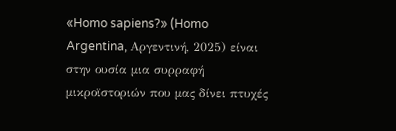«Homo sapiens?» (Homo Argentina, Αργεντινή, 2025) είναι στην ουσία μια συρραφή μικροϊστοριών που μας δίνει πτυχές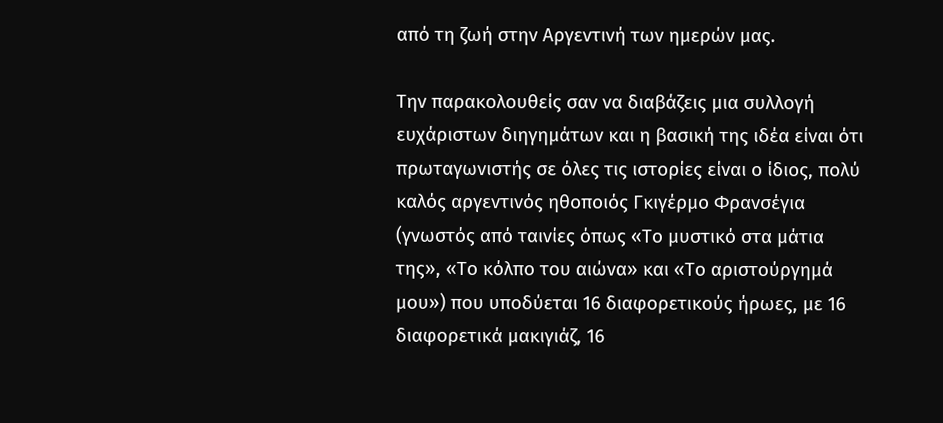από τη ζωή στην Αργεντινή των ημερών μας.

Την παρακολουθείς σαν να διαβάζεις μια συλλογή ευχάριστων διηγημάτων και η βασική της ιδέα είναι ότι πρωταγωνιστής σε όλες τις ιστορίες είναι ο ίδιος, πολύ καλός αργεντινός ηθοποιός Γκιγέρμο Φρανσέγια (γνωστός από ταινίες όπως «Το μυστικό στα μάτια της», «Το κόλπο του αιώνα» και «Το αριστούργημά μου») που υποδύεται 16 διαφορετικούς ήρωες, με 16 διαφορετικά μακιγιάζ, 16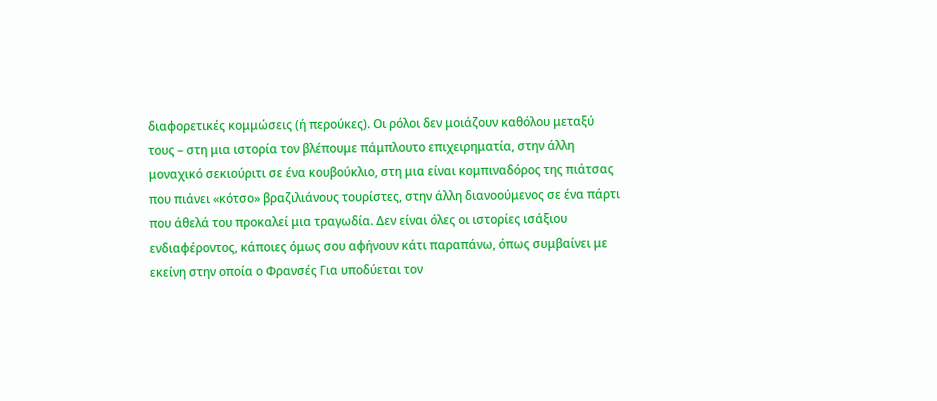διαφορετικές κομμώσεις (ή περούκες). Οι ρόλοι δεν μοιάζουν καθόλου μεταξύ τους – στη μια ιστορία τον βλέπουμε πάμπλουτο επιχειρηματία, στην άλλη μοναχικό σεκιούριτι σε ένα κουβούκλιο, στη μια είναι κομπιναδόρος της πιάτσας που πιάνει «κότσο» βραζιλιάνους τουρίστες, στην άλλη διανοούμενος σε ένα πάρτι που άθελά του προκαλεί μια τραγωδία. Δεν είναι όλες οι ιστορίες ισάξιου ενδιαφέροντος, κάποιες όμως σου αφήνουν κάτι παραπάνω, όπως συμβαίνει με εκείνη στην οποία ο Φρανσές Για υποδύεται τον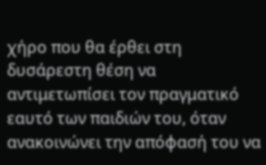χήρο που θα έρθει στη δυσάρεστη θέση να αντιμετωπίσει τον πραγματικό εαυτό των παιδιών του, όταν ανακοινώνει την απόφασή του να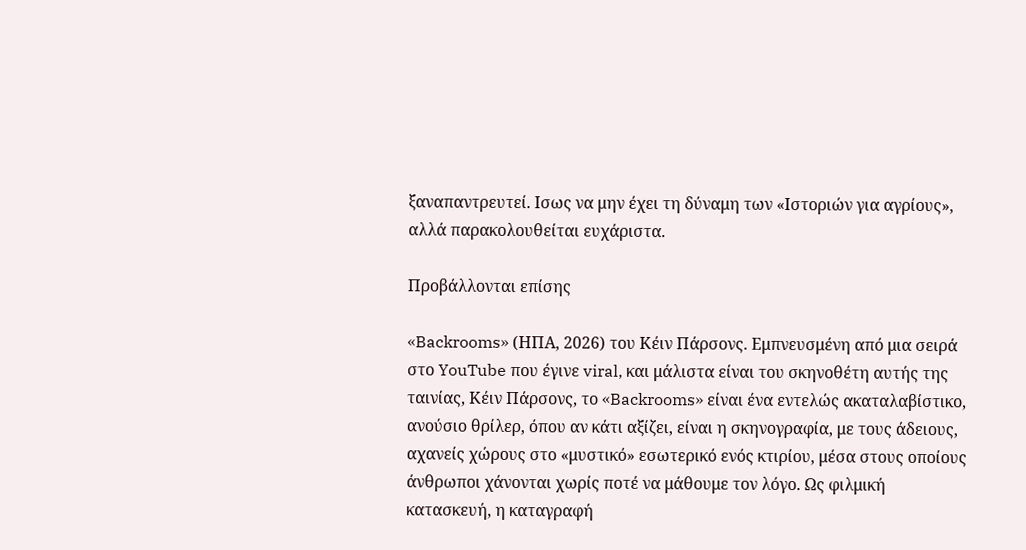ξαναπαντρευτεί. Ισως να μην έχει τη δύναμη των «Ιστοριών για αγρίους», αλλά παρακολουθείται ευχάριστα.

Προβάλλονται επίσης

«Backrooms» (ΗΠΑ, 2026) του Κέιν Πάρσονς. Εμπνευσμένη από μια σειρά στο YouTube που έγινε viral, και μάλιστα είναι του σκηνοθέτη αυτής της ταινίας, Κέιν Πάρσονς, το «Backrooms» είναι ένα εντελώς ακαταλαβίστικο, ανούσιο θρίλερ, όπου αν κάτι αξίζει, είναι η σκηνογραφία, με τους άδειους, αχανείς χώρους στο «μυστικό» εσωτερικό ενός κτιρίου, μέσα στους οποίους άνθρωποι χάνονται χωρίς ποτέ να μάθουμε τον λόγο. Ως φιλμική κατασκευή, η καταγραφή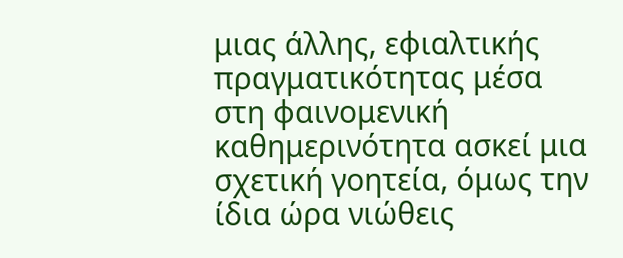μιας άλλης, εφιαλτικής πραγματικότητας μέσα στη φαινομενική καθημερινότητα ασκεί μια σχετική γοητεία, όμως την ίδια ώρα νιώθεις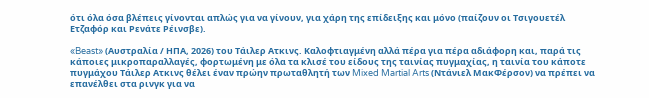ότι όλα όσα βλέπεις γίνονται απλώς για να γίνουν, για χάρη της επίδειξης και μόνο (παίζουν οι Τσιγουετέλ Ετζαφόρ και Ρενάτε Ρέινσβε).

«Beast» (Αυστραλία / ΗΠΑ, 2026) του Τάιλερ Ατκινς. Καλοφτιαγμένη αλλά πέρα για πέρα αδιάφορη και, παρά τις κάποιες μικροπαραλλαγές, φορτωμένη με όλα τα κλισέ του είδους της ταινίας πυγμαχίας, η ταινία του κάποτε πυγμάχου Τάιλερ Ατκινς θέλει έναν πρώην πρωταθλητή των Mixed Martial Arts (Ντάνιελ ΜακΦέρσον) να πρέπει να επανέλθει στα ρινγκ για να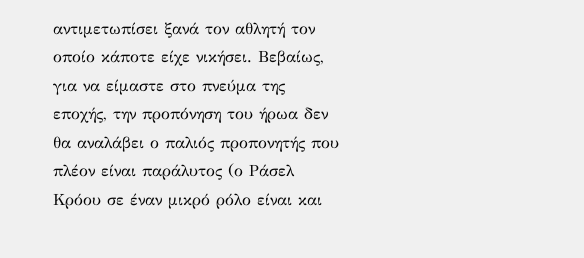αντιμετωπίσει ξανά τον αθλητή τον οποίο κάποτε είχε νικήσει. Βεβαίως, για να είμαστε στο πνεύμα της εποχής, την προπόνηση του ήρωα δεν θα αναλάβει ο παλιός προπονητής που πλέον είναι παράλυτος (ο Ράσελ Κρόου σε έναν μικρό ρόλο είναι και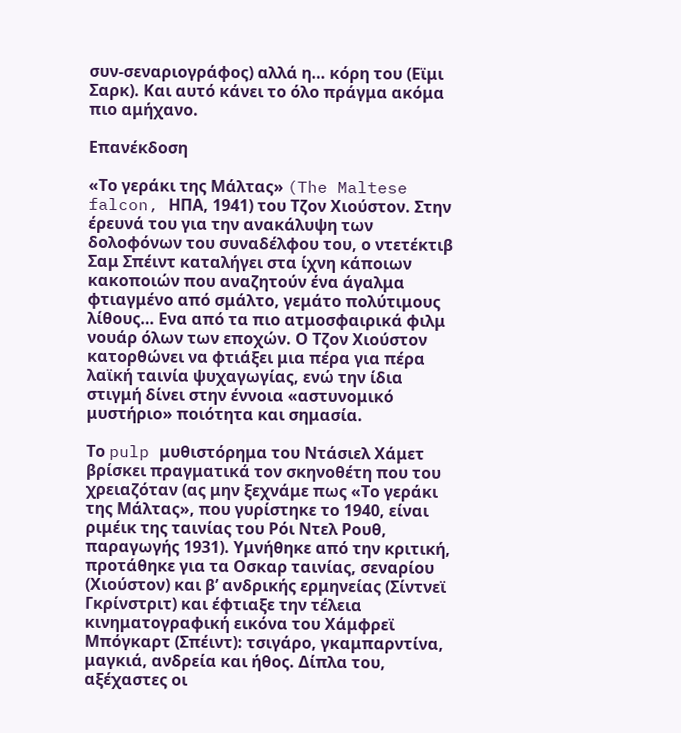συν-σεναριογράφος) αλλά η… κόρη του (Εϊμι Σαρκ). Και αυτό κάνει το όλο πράγμα ακόμα πιο αμήχανο.

Επανέκδοση

«Το γεράκι της Μάλτας» (The Maltese falcon, ΗΠΑ, 1941) του Τζον Χιούστον. Στην έρευνά του για την ανακάλυψη των δολοφόνων του συναδέλφου του, ο ντετέκτιβ Σαμ Σπέιντ καταλήγει στα ίχνη κάποιων κακοποιών που αναζητούν ένα άγαλμα φτιαγμένο από σμάλτο, γεμάτο πολύτιμους λίθους… Ενα από τα πιο ατμοσφαιρικά φιλμ νουάρ όλων των εποχών. Ο Τζον Χιούστον κατορθώνει να φτιάξει μια πέρα για πέρα λαϊκή ταινία ψυχαγωγίας, ενώ την ίδια στιγμή δίνει στην έννοια «αστυνομικό μυστήριο» ποιότητα και σημασία.

Το pulp μυθιστόρημα του Ντάσιελ Χάμετ βρίσκει πραγματικά τον σκηνοθέτη που του χρειαζόταν (ας μην ξεχνάμε πως «Το γεράκι της Μάλτας», που γυρίστηκε το 1940, είναι ριμέικ της ταινίας του Ρόι Ντελ Ρουθ, παραγωγής 1931). Υμνήθηκε από την κριτική, προτάθηκε για τα Οσκαρ ταινίας, σεναρίου (Χιούστον) και β’ ανδρικής ερμηνείας (Σίντνεϊ Γκρίνστριτ) και έφτιαξε την τέλεια κινηματογραφική εικόνα του Χάμφρεϊ Μπόγκαρτ (Σπέιντ): τσιγάρο, γκαμπαρντίνα, μαγκιά, ανδρεία και ήθος. Δίπλα του, αξέχαστες οι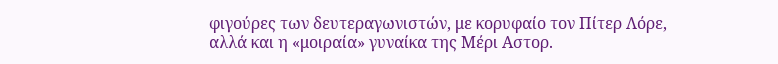φιγούρες των δευτεραγωνιστών, με κορυφαίο τον Πίτερ Λόρε, αλλά και η «μοιραία» γυναίκα της Μέρι Αστορ.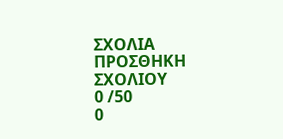ΣΧΟΛΙΑ
ΠΡΟΣΘΗΚΗ ΣΧΟΛΙΟΥ
0 /50
0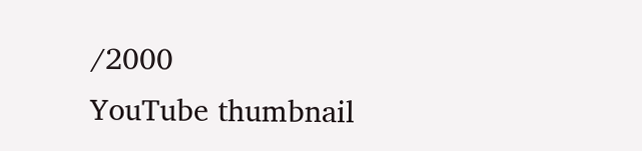/2000
YouTube thumbnail